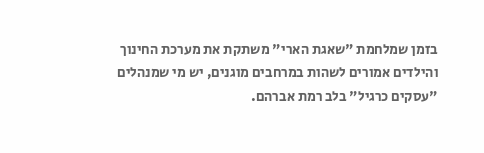בזמן שמלחמת "שאגת הארי" משתקת את מערכת החינוך והילדים אמורים לשהות במרחבים מוגנים, יש מי שמנהלים "עסקים כרגיל" בלב רמת אברהם.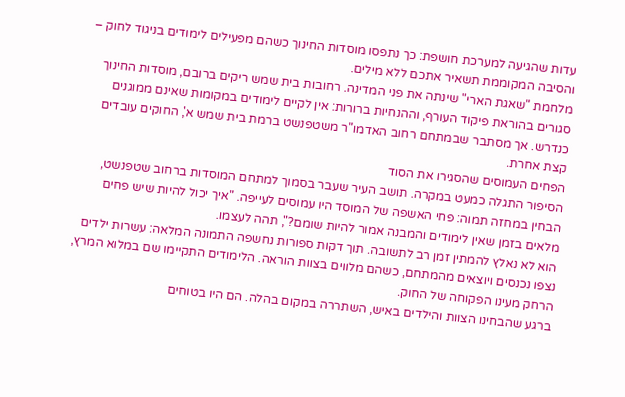עדות שהגיעה למערכת חושפת: כך נתפסו מוסדות החינוך כשהם מפעילים לימודים בניגוד לחוק – והסיבה המקוממת תשאיר אתכם ללא מילים.
מלחמת "שאגת הארי" שינתה את פני המדינה. רחובות בית שמש ריקים ברובם, מוסדות החינוך סגורים בהוראת פיקוד העורף, וההנחיות ברורות: אין לקיים לימודים במקומות שאינם ממוגנים כנדרש. אך מסתבר שבמתחם רחוב האדמו"ר משטפנשט ברמת בית שמש א', החוקים עובדים קצת אחרת.
הפחים העמוסים שהסגירו את הסוד
הסיפור התגלה כמעט במקרה. תושב העיר שעבר בסמוך למתחם המוסדות ברחוב שטפנשט, הבחין במחזה תמוה: פחי האשפה של המוסד היו עמוסים לעייפה. "איך יכול להיות שיש פחים מלאים בזמן שאין לימודים והמבנה אמור להיות שומם?", תהה לעצמו.
הוא לא נאלץ להמתין זמן רב לתשובה. תוך דקות ספורות נחשפה התמונה המלאה: עשרות ילדים נצפו נכנסים ויוצאים מהמתחם, כשהם מלווים בצוות הוראה. הלימודים התקיימו שם במלוא המרץ, הרחק מעינו הפקוחה של החוק.
ברגע שהבחינו הצוות והילדים באיש, השתררה במקום בהלה. הם היו בטוחים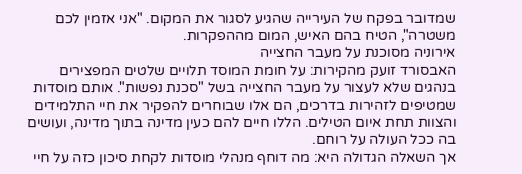שמדובר בפקח של העירייה שהגיע לסגור את המקום. "אני אזמין לכם משטרה", הטיח בהם האיש, המום מההפקרות.
אירוניה מסוכנת על מעבר החצייה
האבסורד זועק מהקירות: על חומת המוסד תלויים שלטים המפצירים בנהגים שלא לעצור על מעבר החצייה בשל "סכנת נפשות". אותם מוסדות שמטיפים לזהירות בדרכים, הם אלו שבוחרים להפקיר את חיי התלמידים והצוות תחת איום הטילים. הללו חיים להם כעין מדינה בתוך מדינה, ועושים בה ככל העולה על רוחם.
אך השאלה הגדולה היא: מה דוחף מנהלי מוסדות לקחת סיכון כזה על חיי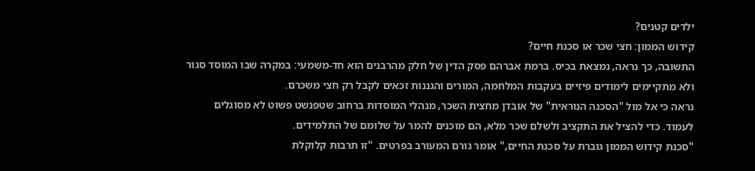ילדים קטנים?
קידוש הממון: חצי שכר או סכנת חיים?
התשובה, כך נראה, נמצאת בכיס. ברמת אברהם פסק הדין של חלק מהרבנים הוא חד-משמעי: במקרה שבו המוסד סגור ולא מתקיימים לימודים פיזיים בעקבות המלחמה, המורים והגננות זכאים לקבל רק חצי משכרם.
נראה כי אל מול "הסכנה הנוראית" של אובדן מחצית השכר, מנהלי המוסדות ברחוב שטפנשט פשוט לא מסוגלים לעמוד. כדי להציל את התקציב ולשלם שכר מלא, הם מוכנים להמר על שלומם של התלמידים.
"סכנת קידוש הממון גוברת על סכנת החיים," אומר גורם המעורב בפרטים. "זו תרבות קלוקלת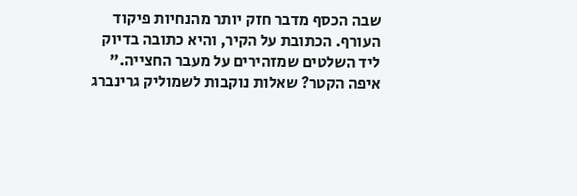שבה הכסף מדבר חזק יותר מהנחיות פיקוד העורף. הכתובת על הקיר, והיא כתובה בדיוק ליד השלטים שמזהירים על מעבר החצייה."
איפה הקטר? שאלות נוקבות לשמוליק גרינברג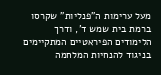מעל ערימות ה"פנליות" שקרסו ברמת בית שמש ד', ודרך הלימודים הפיראטיים המתקיימים בניגוד להנחיות המלחמה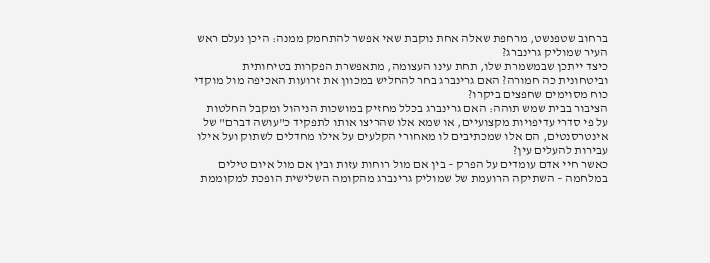ברחוב שטפנשט, מרחפת שאלה אחת נוקבת שאי אפשר להתחמק ממנה: היכן נעלם ראש העיר שמוליק גרינברג?
כיצד ייתכן שבמשמרת שלו, תחת עינו העצומה, מתאפשרת הפקרות בטיחותית וביטחונית כה חמורה? האם גרינברג בחר להחליש במכוון את זרועות האכיפה מול מוקדי כוח מסוימים שחפצים ביקרו?
הציבור בבית שמש תוהה: האם גרינברג בכלל מחזיק במושכות הניהול ומקבל החלטות על פי סדרי עדיפויות מקצועיים, או שמא אלו שהריצו אותו לתפקיד כ"עושה דברם" של אינטרסנטים, הם אלו שמכתיבים לו מאחורי הקלעים על אילו מחדלים לשתוק ועל אילו עבירות להעלים עין?
כאשר חיי אדם עומדים על הפרק – בין אם מול רוחות עזות ובין אם מול איום טילים במלחמה – השתיקה הרועמת של שמוליק גרינברג מהקומה השלישית הופכת למקוממת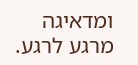ומדאיגה מרגע לרגע.